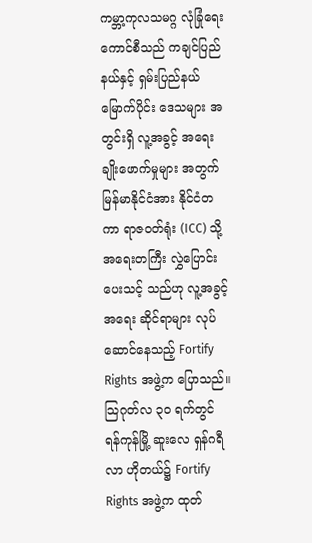ကမ္ဘာ့ကုလသမဂ္ဂ လုံခြုံရေး ကောင်စီသည် ကချင်ပြည်နယ်နှင့် ရှမ်းပြည်နယ် မြောက်ပိုင်း ဒေသများ အတွင်းရှိ လူ့အခွင့် အရေး ချိုးဖောက်မှုများ အတွက် မြန်မာနိုင်ငံအား နိုင်ငံတကာ ရာဇဝတ်ရုံး (ICC) သို့ အရေးတကြီး လွှဲပြောင်းပေးသင့် သည်ဟု လူ့အခွင့်အရေး ဆိုင်ရာများ လုပ်ဆောင်နေသည့် Fortify Rights အဖွဲ့က ပြောသည်။
သြဂုတ်လ ၃၀ ရက်တွင် ရန်ကုန်မြို့ ဆူးလေ ရှန်ဂရီလာ ဟိုတယ်၌ Fortify Rights အဖွဲ့က ထုတ်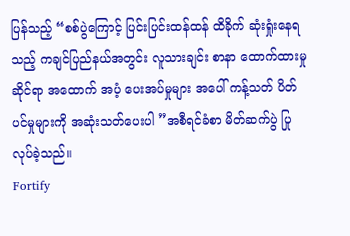ပြန်သည့် “စစ်ပွဲကြောင့် ပြင်းပြင်းထန်ထန် ထိခိုက် ဆုံးရှုံးနေရသည့် ကချင်ပြည်နယ်အတွင်း လူသားချင်း စာနာ ထောက်ထားမှု ဆိုင်ရာ အထောက် အပံ့ ပေးအပ်မှုများ အပေါ် ကန့်သတ် ပိတ်ပင်မှုများကို အဆုံးသတ်ပေးပါ ”အစီရင်ခံစာ မိတ်ဆက်ပွဲ ပြုလုပ်ခဲ့သည်။
Fortify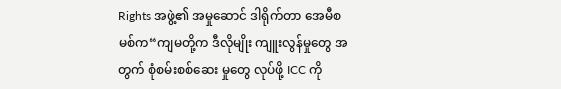Rights အဖွဲ့၏ အမှုဆောင် ဒါရိုက်တာ အေမီစမစ်က“ကျမတို့က ဒီလိုမျိုး ကျူးလွန်မှုတွေ အတွက် စုံစမ်းစစ်ဆေး မှုတွေ လုပ်ဖို့ ICC ကို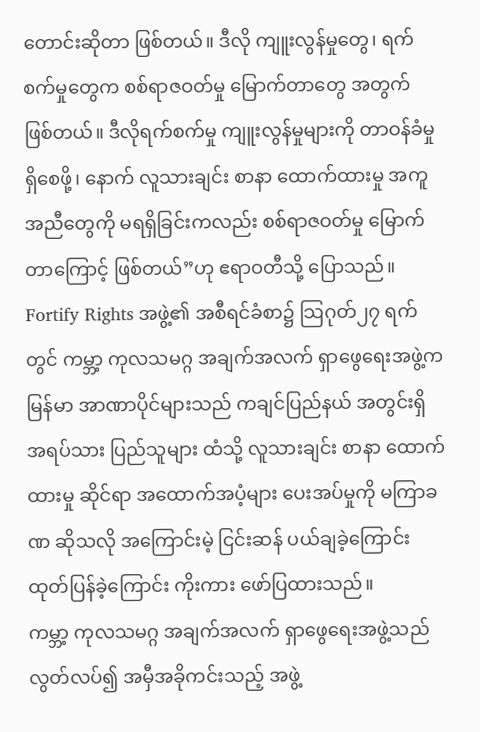တောင်းဆိုတာ ဖြစ်တယ်။ ဒီလို ကျူးလွန်မှုတွေ၊ ရက်စက်မှုတွေက စစ်ရာဇဝတ်မှု မြောက်တာတွေ အတွက် ဖြစ်တယ်။ ဒီလိုရက်စက်မှု ကျူးလွန်မှုများကို တာဝန်ခံမှု ရှိစေဖို့၊ နောက် လူသားချင်း စာနာ ထောက်ထားမှု အကူ အညီတွေကို မရရှိခြင်းကလည်း စစ်ရာဇဝတ်မှု မြောက်တာကြောင့် ဖြစ်တယ်”ဟု ဧရာဝတီသို့ ပြောသည်။
Fortify Rights အဖွဲ့၏ အစီရင်ခံစာ၌ သြဂုတ်၂၇ ရက်တွင် ကမ္ဘာ့ ကုလသမဂ္ဂ အချက်အလက် ရှာဖွေရေးအဖွဲ့က မြန်မာ အာဏာပိုင်များသည် ကချင်ပြည်နယ် အတွင်းရှိ အရပ်သား ပြည်သူများ ထံသို့ လူသားချင်း စာနာ ထောက်ထားမှု ဆိုင်ရာ အထောက်အပံ့များ ပေးအပ်မှုကို မကြာခဏ ဆိုသလို အကြောင်းမဲ့ ငြင်းဆန် ပယ်ချခဲ့ကြောင်း ထုတ်ပြန်ခဲ့ကြောင်း ကိုးကား ဖော်ပြထားသည်။
ကမ္ဘာ့ ကုလသမဂ္ဂ အချက်အလက် ရှာဖွေရေးအဖွဲ့သည် လွတ်လပ်၍ အမှီအခိုကင်းသည့် အဖွဲ့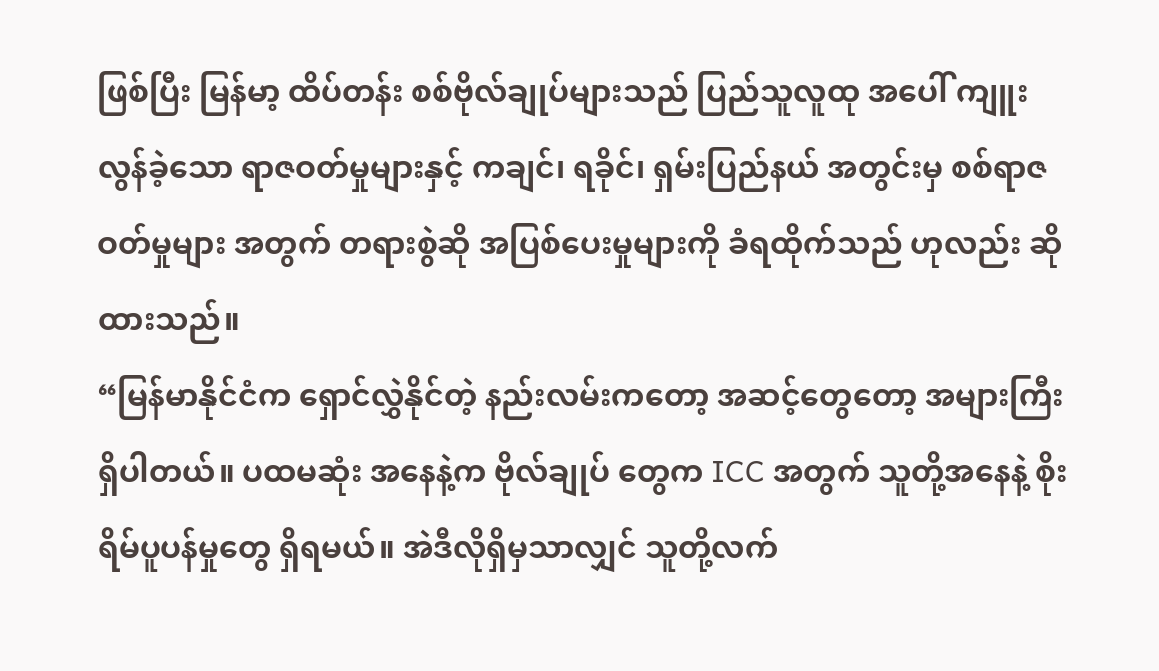ဖြစ်ပြီး မြန်မာ့ ထိပ်တန်း စစ်ဗိုလ်ချုပ်များသည် ပြည်သူလူထု အပေါ် ကျူးလွန်ခဲ့သော ရာဇဝတ်မှုများနှင့် ကချင်၊ ရခိုင်၊ ရှမ်းပြည်နယ် အတွင်းမှ စစ်ရာဇဝတ်မှုများ အတွက် တရားစွဲဆို အပြစ်ပေးမှုများကို ခံရထိုက်သည် ဟုလည်း ဆိုထားသည်။
“မြန်မာနိုင်ငံက ရှောင်လွှဲနိုင်တဲ့ နည်းလမ်းကတော့ အဆင့်တွေတော့ အများကြီး ရှိပါတယ်။ ပထမဆုံး အနေနဲ့က ဗိုလ်ချုပ် တွေက ICC အတွက် သူတို့အနေနဲ့ စိုးရိမ်ပူပန်မှုတွေ ရှိရမယ်။ အဲဒီလိုရှိမှသာလျှင် သူတို့လက်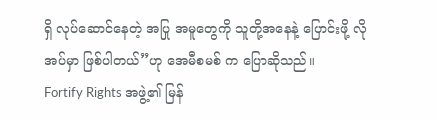ရှိ လုပ်ဆောင်နေတဲ့ အပြု အမူတွေကို သူတို့အနေနဲ့ ပြောင်းဖို့ လိုအပ်မှာ ဖြစ်ပါတယ်”ဟု အေမီစမစ် က ပြောဆိုသည်။
Fortify Rights အဖွဲ့၏ မြန်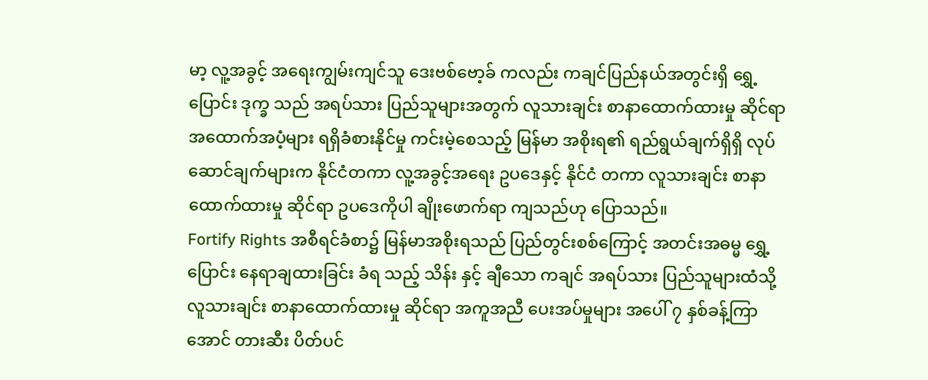မာ့ လူ့အခွင့် အရေးကျွမ်းကျင်သူ ဒေးဗစ်ဗော့ခ် ကလည်း ကချင်ပြည်နယ်အတွင်းရှိ ရွှေ့ပြောင်း ဒုက္ခ သည် အရပ်သား ပြည်သူများအတွက် လူသားချင်း စာနာထောက်ထားမှု ဆိုင်ရာ အထောက်အပံ့များ ရရှိခံစားနိုင်မှု ကင်းမဲ့စေသည့် မြန်မာ အစိုးရ၏ ရည်ရွယ်ချက်ရှိရှိ လုပ်ဆောင်ချက်များက နိုင်ငံတကာ လူ့အခွင့်အရေး ဥပဒေနှင့် နိုင်ငံ တကာ လူသားချင်း စာနာ ထောက်ထားမှု ဆိုင်ရာ ဥပဒေကိုပါ ချိုးဖောက်ရာ ကျသည်ဟု ပြောသည်။
Fortify Rights အစီရင်ခံစာ၌ မြန်မာအစိုးရသည် ပြည်တွင်းစစ်ကြောင့် အတင်းအဓမ္မ ရွှေ့ပြောင်း နေရာချထားခြင်း ခံရ သည့် သိန်း နှင့် ချီသော ကချင် အရပ်သား ပြည်သူများထံသို့ လူသားချင်း စာနာထောက်ထားမှု ဆိုင်ရာ အကူအညီ ပေးအပ်မှုများ အပေါ် ၇ နှစ်ခန့်ကြာအောင် တားဆီး ပိတ်ပင်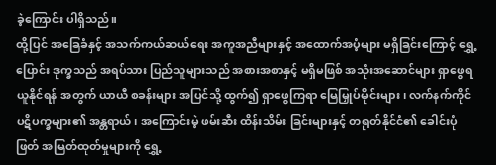ခဲ့ကြောင်း ပါရှိသည်။
ထို့ပြင် အခြေခံနှင့် အသက်ကယ်ဆယ်ရေး အကူအညီများနှင့် အထောက်အပံ့များ မရှိခြင်းကြောင့် ရွှေ့ပြောင်း ဒုက္ခသည် အရပ်သား ပြည်သူများသည် အစားအစာနှင့် မရှိမဖြစ် အသုံးအဆောင်များ ရှာဖွေရယူနိုင်ရန် အတွက် ယာယီ စခန်းများ အပြင်သို့ ထွက်၍ ရှာဖွေကြရာ မြေမြှုပ်မိုင်းများ၊ လက်နက်ကိုင် ပဋိပက္ခများ၏ အန္တရာယ်၊ အကြောင်းမဲ့ ဖမ်းဆီး ထိန်းသိမ်း ခြင်းများနှင့် တရုတ်နိုင်ငံ၏ ခေါင်းပုံဖြတ် အမြတ်ထုတ်မှုများကို ရွှေ့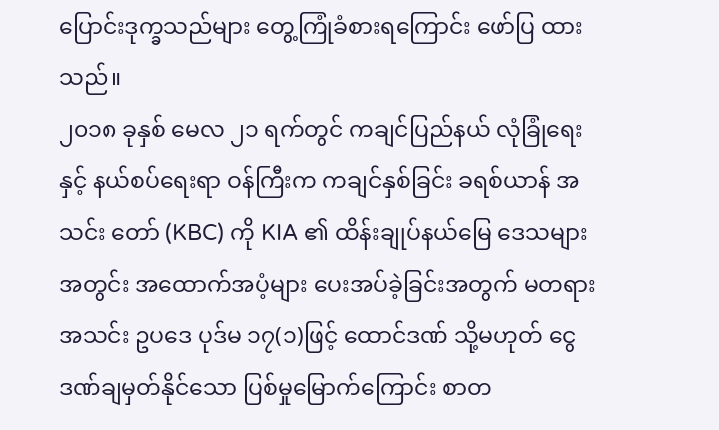ပြောင်းဒုက္ခသည်များ တွေ့ကြုံခံစားရကြောင်း ဖော်ပြ ထားသည်။
၂၀၁၈ ခုနှစ် မေလ ၂၁ ရက်တွင် ကချင်ပြည်နယ် လုံခြုံရေးနှင့် နယ်စပ်ရေးရာ ဝန်ကြီးက ကချင်နှစ်ခြင်း ခရစ်ယာန် အသင်း တော် (KBC) ကို KIA ၏ ထိန်းချုပ်နယ်မြေ ဒေသများအတွင်း အထောက်အပံ့များ ပေးအပ်ခဲ့ခြင်းအတွက် မတရား အသင်း ဥပဒေ ပုဒ်မ ၁၇(၁)ဖြင့် ထောင်ဒဏ် သို့မဟုတ် ငွေဒဏ်ချမှတ်နိုင်သော ပြစ်မှုမြောက်ကြောင်း စာတ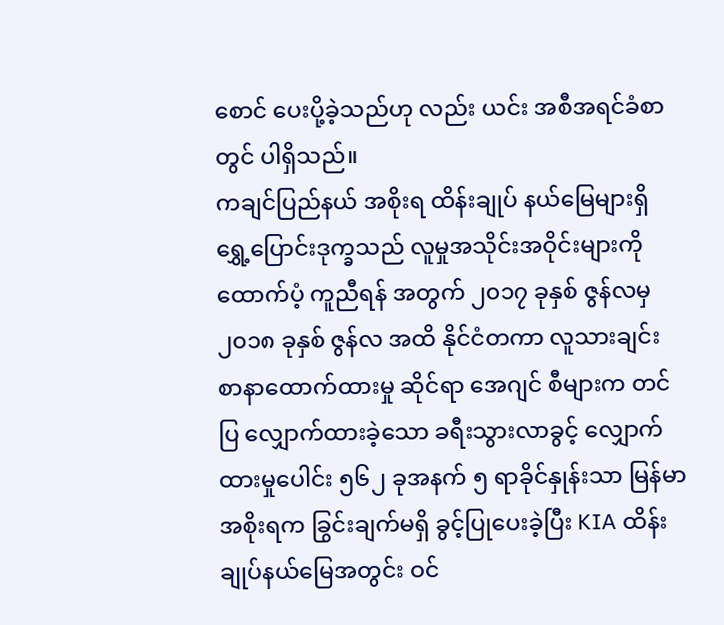စောင် ပေးပို့ခဲ့သည်ဟု လည်း ယင်း အစီအရင်ခံစာတွင် ပါရှိသည်။
ကချင်ပြည်နယ် အစိုးရ ထိန်းချုပ် နယ်မြေများရှိ ရွှေ့ပြောင်းဒုက္ခသည် လူမှုအသိုင်းအဝိုင်းများကို ထောက်ပံ့ ကူညီရန် အတွက် ၂၀၁၇ ခုနှစ် ဇွန်လမှ ၂၀၁၈ ခုနှစ် ဇွန်လ အထိ နိုင်ငံတကာ လူသားချင်း စာနာထောက်ထားမှု ဆိုင်ရာ အေဂျင် စီများက တင်ပြ လျှောက်ထားခဲ့သော ခရီးသွားလာခွင့် လျှောက်ထားမှုပေါင်း ၅၆၂ ခုအနက် ၅ ရာခိုင်နှုန်းသာ မြန်မာ အစိုးရက ခြွင်းချက်မရှိ ခွင့်ပြုပေးခဲ့ပြီး KIA ထိန်းချုပ်နယ်မြေအတွင်း ဝင်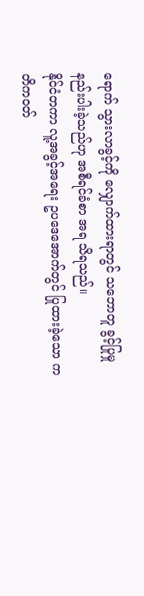ရောက် သွားလာခွင့်ကို လျှောက်ထားရာတွင် သဘောတူ ခွင့်ပြုမှု နည်းပါးခဲ့သည်ဟု အစီရင်ခံစာ အရ သိရသည်။
နိုင်ငံတကာ လူ့အခွင့်အရေး ဥပဒေအောက်တွင် ပြုထားခဲ့သော ကတိကဝတ်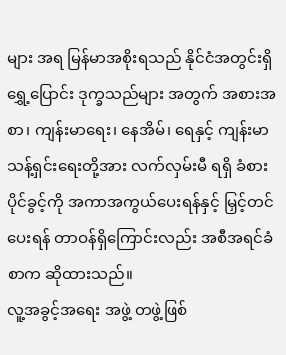များ အရ မြန်မာအစိုးရသည် နိုင်ငံအတွင်းရှိ ရွှေ့ပြောင်း ဒုက္ခသည်များ အတွက် အစားအစာ၊ ကျန်းမာရေး၊ နေအိမ်၊ ရေနှင့် ကျန်းမာသန့်ရှင်းရေးတို့အား လက်လှမ်းမီ ရရှိ ခံစားပိုင်ခွင့်ကို အကာအကွယ်ပေးရန်နှင့် မြှင့်တင်ပေးရန် တာဝန်ရှိကြောင်းလည်း အစီအရင်ခံစာက ဆိုထားသည်။
လူ့အခွင့်အရေး အဖွဲ့ တဖွဲ့ဖြစ်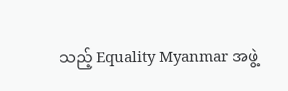သည့် Equality Myanmar အဖွဲ့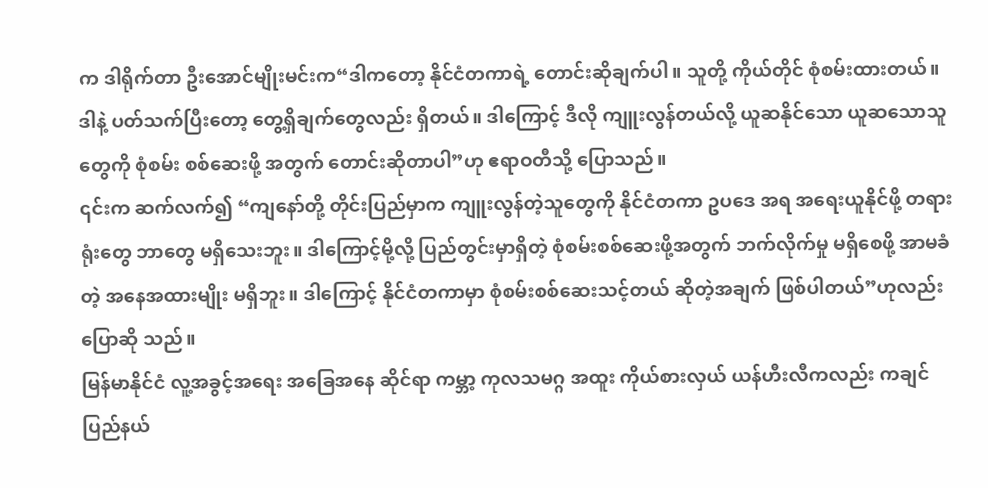က ဒါရိုက်တာ ဦးအောင်မျိုးမင်းက“ဒါကတော့ နိုင်ငံတကာရဲ့ တောင်းဆိုချက်ပါ။ သူတို့ ကိုယ်တိုင် စုံစမ်းထားတယ်။ ဒါနဲ့ ပတ်သက်ပြီးတော့ တွေ့ရှိချက်တွေလည်း ရှိတယ်။ ဒါကြောင့် ဒီလို ကျူးလွန်တယ်လို့ ယူဆနိုင်သော ယူဆသောသူတွေကို စုံစမ်း စစ်ဆေးဖို့ အတွက် တောင်းဆိုတာပါ”ဟု ဧရာဝတီသို့ ပြောသည်။
၎င်းက ဆက်လက်၍ “ကျနော်တို့ တိုင်းပြည်မှာက ကျူးလွန်တဲ့သူတွေကို နိုင်ငံတကာ ဥပဒေ အရ အရေးယူနိုင်ဖို့ တရား ရုံးတွေ ဘာတွေ မရှိသေးဘူး။ ဒါကြောင့်မို့လို့ ပြည်တွင်းမှာရှိတဲ့ စုံစမ်းစစ်ဆေးဖို့အတွက် ဘက်လိုက်မှု မရှိစေဖို့ အာမခံတဲ့ အနေအထားမျိုး မရှိဘူး။ ဒါကြောင့် နိုင်ငံတကာမှာ စုံစမ်းစစ်ဆေးသင့်တယ် ဆိုတဲ့အချက် ဖြစ်ပါတယ်”ဟုလည်း ပြောဆို သည်။
မြန်မာနိုင်ငံ လူ့အခွင့်အရေး အခြေအနေ ဆိုင်ရာ ကမ္ဘာ့ ကုလသမဂ္ဂ အထူး ကိုယ်စားလှယ် ယန်ဟီးလီကလည်း ကချင် ပြည်နယ်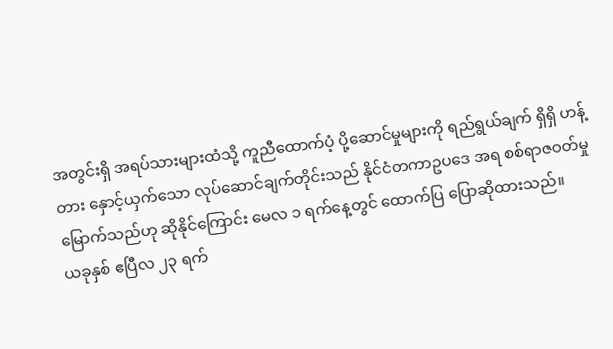အတွင်းရှိ အရပ်သားများထံသို့ ကူညီထောက်ပံ့ ပို့ဆောင်မှုများကို ရည်ရွယ်ချက် ရှိရှိ ဟန့်တား နှောင့်ယှက်သော လုပ်ဆောင်ချက်တိုင်းသည် နိုင်ငံတကာဥပဒေ အရ စစ်ရာဇဝတ်မှုမြောက်သည်ဟု ဆိုနိုင်ကြောင်း မေလ ၁ ရက်နေ့တွင် ထောက်ပြ ပြောဆိုထားသည်။
ယခုနှစ် ဧပြီလ ၂၃ ရက်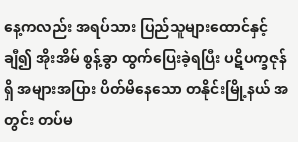နေ့ကလည်း အရပ်သား ပြည်သူများထောင်နှင့် ချီ၍ အိုးအိမ် စွန့်ခွာ ထွက်ပြေးခဲ့ရပြီး ပဋိပက္ခဇုန် ရှိ အများအပြား ပိတ်မိနေသော တနိုင်းမြို့နယ် အတွင်း တပ်မ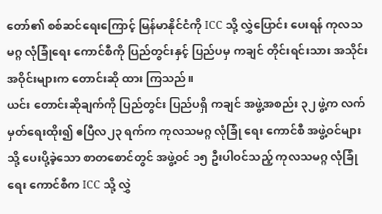တော်၏ စစ်ဆင်ရေးကြောင့် မြန်မာနိုင်ငံကို ICC သို့ လွှဲပြောင်း ပေးရန် ကုလသမဂ္ဂ လုံခြုံရေး ကောင်စီကို ပြည်တွင်းနှင့် ပြည်ပမှ ကချင် တိုင်းရင်းသား အသိုင်းအဝိုင်းများက တောင်းဆို ထား ကြသည်။
ယင်း တောင်းဆိုချက်ကို ပြည်တွင်း ပြည်ပရှိ ကချင် အဖွဲ့အစည်း ၃၂ ဖွဲ့က လက်မှတ်ရေးထိုး၍ ဧပြီလ၂၃ ရက်က ကုလသမဂ္ဂ လုံခြုံ ရေး ကောင်စီ အဖွဲ့ဝင်များသို့ ပေးပို့ခဲ့သော စာတစောင်တွင် အဖွဲ့ဝင် ၁၅ ဦးပါဝင်သည့် ကုလသမဂ္ဂ လုံခြုံရေး ကောင်စီက ICC သို့ လွှဲ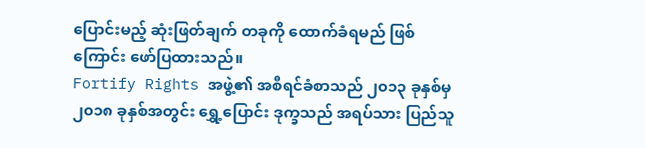ပြောင်းမည့် ဆုံးဖြတ်ချက် တခုကို ထောက်ခံရမည် ဖြစ်ကြောင်း ဖော်ပြထားသည်။
Fortify Rights အဖွဲ့၏ အစီရင်ခံစာသည် ၂၀၁၃ ခုနှစ်မှ ၂၀၁၈ ခုနှစ်အတွင်း ရွှေ့ပြောင်း ဒုက္ခသည် အရပ်သား ပြည်သူ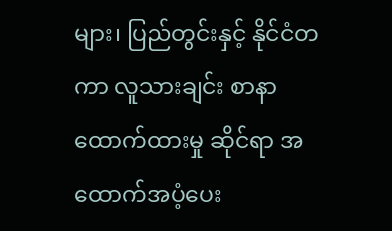များ၊ ပြည်တွင်းနှင့် နိုင်ငံတကာ လူသားချင်း စာနာထောက်ထားမှု ဆိုင်ရာ အထောက်အပံ့ပေး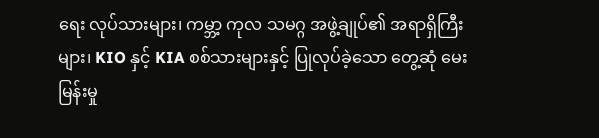ရေး လုပ်သားများ၊ ကမ္ဘာ့ ကုလ သမဂ္ဂ အဖွဲ့ချုပ်၏ အရာရှိကြီးများ၊ KIO နှင့် KIA စစ်သားများနှင့် ပြုလုပ်ခဲ့သော တွေ့ဆုံ မေးမြန်းမှု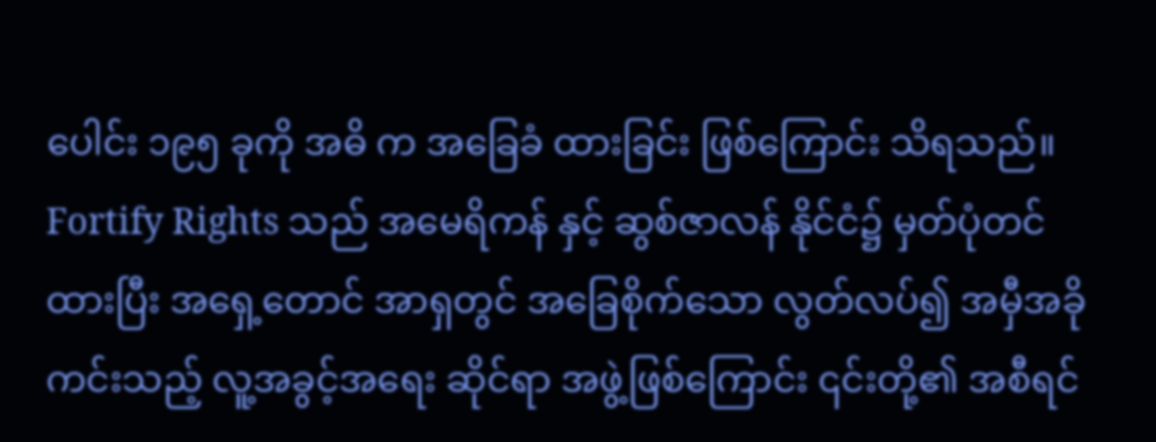ပေါင်း ၁၉၅ ခုကို အဓိ က အခြေခံ ထားခြင်း ဖြစ်ကြောင်း သိရသည်။
Fortify Rights သည် အမေရိကန် နှင့် ဆွစ်ဇာလန် နိုင်ငံ၌ မှတ်ပုံတင်ထားပြီး အရှေ့တောင် အာရှတွင် အခြေစိုက်သော လွတ်လပ်၍ အမှီအခို ကင်းသည့် လူ့အခွင့်အရေး ဆိုင်ရာ အဖွဲ့ဖြစ်ကြောင်း ၎င်းတို့၏ အစီရင်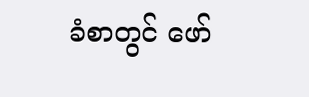ခံစာတွင် ဖော်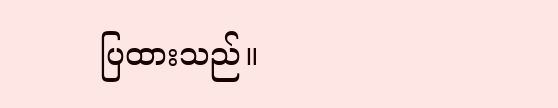ပြထားသည်။